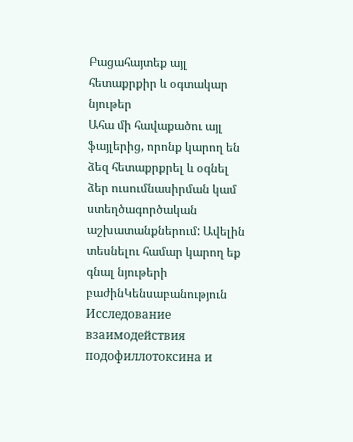Բացահայտեք այլ հետաքրքիր և օգտակար նյութեր
Ահա մի հավաքածու այլ ֆայլերից, որոնք կարող են ձեզ հետաքրքրել և օգնել ձեր ուսումնասիրման կամ ստեղծագործական աշխատանքներում: Ավելին տեսնելու համար կարող եք գնալ նյութերի բաժինԿենսաբանություն
Исследование взаимодействия подофиллотоксина и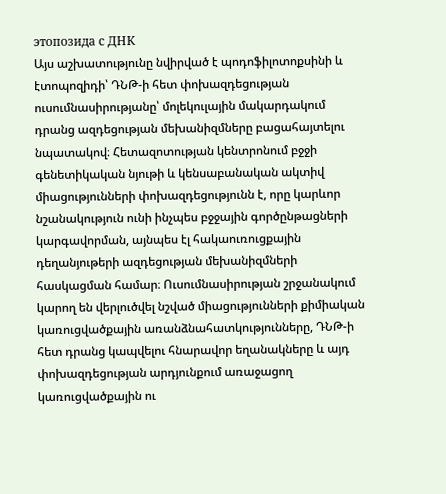этопозида с ДНК
Այս աշխատությունը նվիրված է պոդոֆիլոտոքսինի և էտոպոզիդի՝ ԴՆԹ-ի հետ փոխազդեցության ուսումնասիրությանը՝ մոլեկուլային մակարդակում դրանց ազդեցության մեխանիզմները բացահայտելու նպատակով։ Հետազոտության կենտրոնում բջջի գենետիկական նյութի և կենսաբանական ակտիվ միացությունների փոխազդեցությունն է, որը կարևոր նշանակություն ունի ինչպես բջջային գործընթացների կարգավորման, այնպես էլ հակաուռուցքային դեղանյութերի ազդեցության մեխանիզմների հասկացման համար։ Ուսումնասիրության շրջանակում կարող են վերլուծվել նշված միացությունների քիմիական կառուցվածքային առանձնահատկությունները, ԴՆԹ-ի հետ դրանց կապվելու հնարավոր եղանակները և այդ փոխազդեցության արդյունքում առաջացող կառուցվածքային ու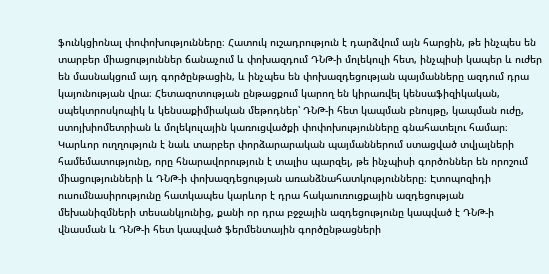ֆունկցիոնալ փոփոխությունները։ Հատուկ ուշադրություն է դարձվում այն հարցին, թե ինչպես են տարբեր միացություններ ճանաչում և փոխազդում ԴՆԹ-ի մոլեկուլի հետ, ինչպիսի կապեր և ուժեր են մասնակցում այդ գործընթացին, և ինչպես են փոխազդեցության պայմանները ազդում դրա կայունության վրա։ Հետազոտության ընթացքում կարող են կիրառվել կենսաֆիզիկական, սպեկտրոսկոպիկ և կենսաքիմիական մեթոդներ՝ ԴՆԹ-ի հետ կապման բնույթը, կապման ուժը, ստոյխիոմետրիան և մոլեկուլային կառուցվածքի փոփոխությունները գնահատելու համար։ Կարևոր ուղղություն է նաև տարբեր փորձարարական պայմաններում ստացված տվյալների համեմատությունը, որը հնարավորություն է տալիս պարզել, թե ինչպիսի գործոններ են որոշում միացությունների և ԴՆԹ-ի փոխազդեցության առանձնահատկությունները։ Էտոպոզիդի ուսումնասիրությունը հատկապես կարևոր է դրա հակաուռուցքային ազդեցության մեխանիզմների տեսանկյունից, քանի որ դրա բջջային ազդեցությունը կապված է ԴՆԹ-ի վնասման և ԴՆԹ-ի հետ կապված ֆերմենտային գործընթացների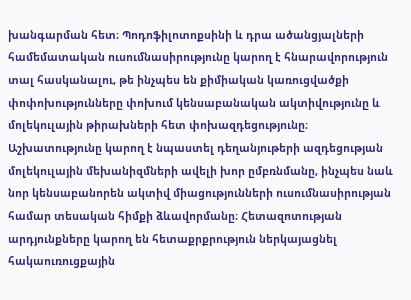խանգարման հետ։ Պոդոֆիլոտոքսինի և դրա ածանցյալների համեմատական ուսումնասիրությունը կարող է հնարավորություն տալ հասկանալու, թե ինչպես են քիմիական կառուցվածքի փոփոխությունները փոխում կենսաբանական ակտիվությունը և մոլեկուլային թիրախների հետ փոխազդեցությունը։ Աշխատությունը կարող է նպաստել դեղանյութերի ազդեցության մոլեկուլային մեխանիզմների ավելի խոր ըմբռնմանը, ինչպես նաև նոր կենսաբանորեն ակտիվ միացությունների ուսումնասիրության համար տեսական հիմքի ձևավորմանը։ Հետազոտության արդյունքները կարող են հետաքրքրություն ներկայացնել հակաուռուցքային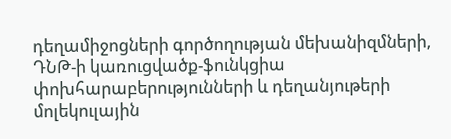դեղամիջոցների գործողության մեխանիզմների, ԴՆԹ-ի կառուցվածք-ֆունկցիա փոխհարաբերությունների և դեղանյութերի մոլեկուլային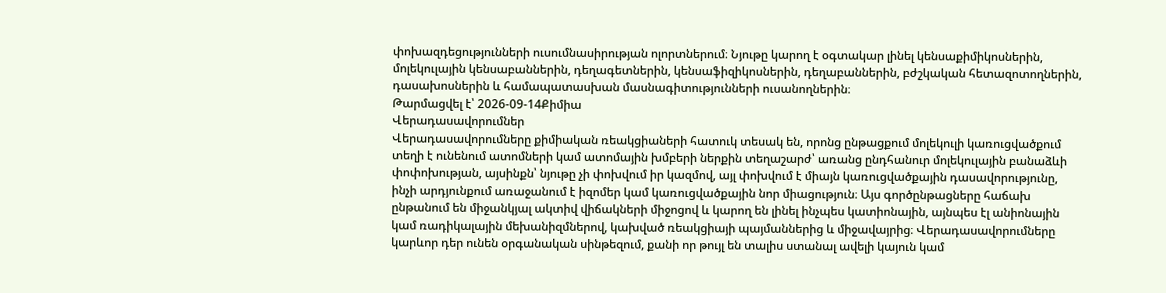փոխազդեցությունների ուսումնասիրության ոլորտներում։ Նյութը կարող է օգտակար լինել կենսաքիմիկոսներին, մոլեկուլային կենսաբաններին, դեղագետներին, կենսաֆիզիկոսներին, դեղաբաններին, բժշկական հետազոտողներին, դասախոսներին և համապատասխան մասնագիտությունների ուսանողներին։
Թարմացվել է՝ 2026-09-14Քիմիա
Վերադասավորումներ
Վերադասավորումները քիմիական ռեակցիաների հատուկ տեսակ են, որոնց ընթացքում մոլեկուլի կառուցվածքում տեղի է ունենում ատոմների կամ ատոմային խմբերի ներքին տեղաշարժ՝ առանց ընդհանուր մոլեկուլային բանաձևի փոփոխության, այսինքն՝ նյութը չի փոխվում իր կազմով, այլ փոխվում է միայն կառուցվածքային դասավորությունը, ինչի արդյունքում առաջանում է իզոմեր կամ կառուցվածքային նոր միացություն։ Այս գործընթացները հաճախ ընթանում են միջանկյալ ակտիվ վիճակների միջոցով և կարող են լինել ինչպես կատիոնային, այնպես էլ անիոնային կամ ռադիկալային մեխանիզմներով, կախված ռեակցիայի պայմաններից և միջավայրից։ Վերադասավորումները կարևոր դեր ունեն օրգանական սինթեզում, քանի որ թույլ են տալիս ստանալ ավելի կայուն կամ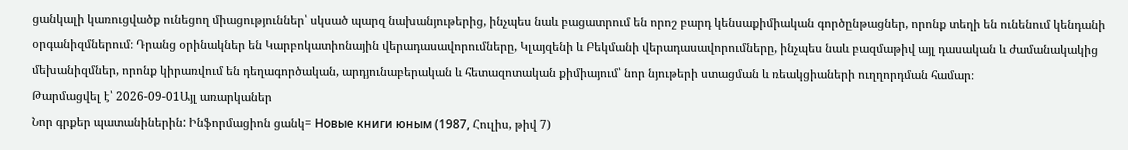ցանկալի կառուցվածք ունեցող միացություններ՝ սկսած պարզ նախանյութերից, ինչպես նաև բացատրում են որոշ բարդ կենսաքիմիական գործընթացներ, որոնք տեղի են ունենում կենդանի օրգանիզմներում։ Դրանց օրինակներ են Կարբոկատիոնային վերադասավորումները, Կլայզենի և Բեկմանի վերադասավորումները, ինչպես նաև բազմաթիվ այլ դասական և ժամանակակից մեխանիզմներ, որոնք կիրառվում են դեղագործական, արդյունաբերական և հետազոտական քիմիայում՝ նոր նյութերի ստացման և ռեակցիաների ուղղորդման համար։
Թարմացվել է՝ 2026-09-01Այլ առարկաներ
Նոր գրքեր պատանիներին: Ինֆորմացիոն ցանկ= Новые книги юным (1987, Հուլիս, թիվ 7)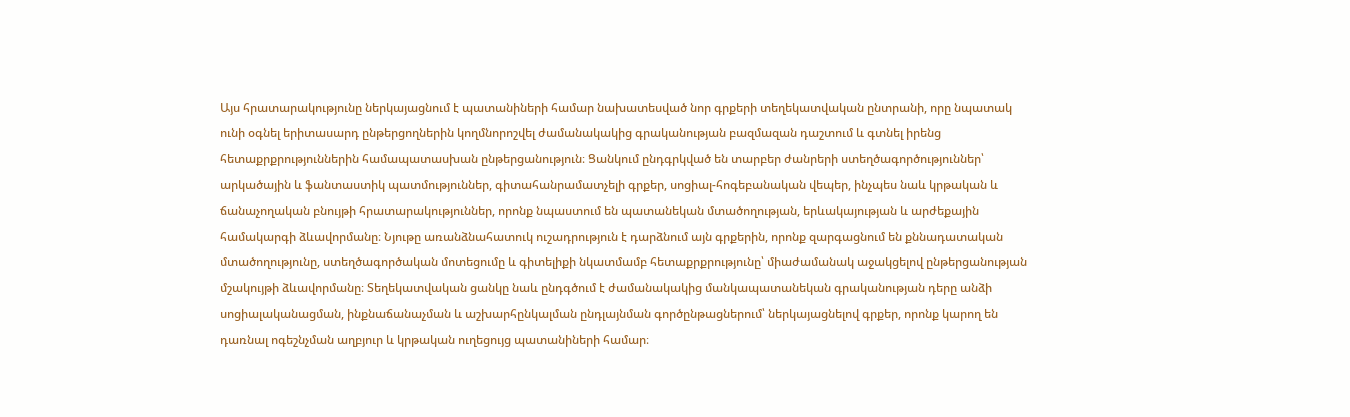Այս հրատարակությունը ներկայացնում է պատանիների համար նախատեսված նոր գրքերի տեղեկատվական ընտրանի, որը նպատակ ունի օգնել երիտասարդ ընթերցողներին կողմնորոշվել ժամանակակից գրականության բազմազան դաշտում և գտնել իրենց հետաքրքրություններին համապատասխան ընթերցանություն։ Ցանկում ընդգրկված են տարբեր ժանրերի ստեղծագործություններ՝ արկածային և ֆանտաստիկ պատմություններ, գիտահանրամատչելի գրքեր, սոցիալ-հոգեբանական վեպեր, ինչպես նաև կրթական և ճանաչողական բնույթի հրատարակություններ, որոնք նպաստում են պատանեկան մտածողության, երևակայության և արժեքային համակարգի ձևավորմանը։ Նյութը առանձնահատուկ ուշադրություն է դարձնում այն գրքերին, որոնք զարգացնում են քննադատական մտածողությունը, ստեղծագործական մոտեցումը և գիտելիքի նկատմամբ հետաքրքրությունը՝ միաժամանակ աջակցելով ընթերցանության մշակույթի ձևավորմանը։ Տեղեկատվական ցանկը նաև ընդգծում է ժամանակակից մանկապատանեկան գրականության դերը անձի սոցիալականացման, ինքնաճանաչման և աշխարհընկալման ընդլայնման գործընթացներում՝ ներկայացնելով գրքեր, որոնք կարող են դառնալ ոգեշնչման աղբյուր և կրթական ուղեցույց պատանիների համար։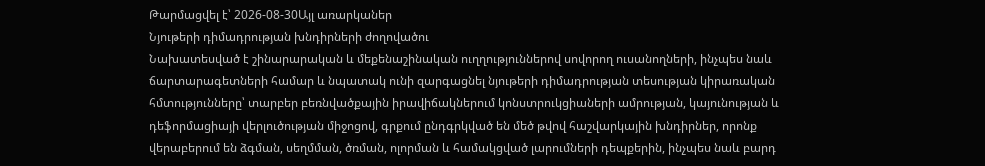Թարմացվել է՝ 2026-08-30Այլ առարկաներ
Նյութերի դիմադրության խնդիրների ժողովածու
Նախատեսված է շինարարական և մեքենաշինական ուղղություններով սովորող ուսանողների, ինչպես նաև ճարտարագետների համար և նպատակ ունի զարգացնել նյութերի դիմադրության տեսության կիրառական հմտությունները՝ տարբեր բեռնվածքային իրավիճակներում կոնստրուկցիաների ամրության, կայունության և դեֆորմացիայի վերլուծության միջոցով, գրքում ընդգրկված են մեծ թվով հաշվարկային խնդիրներ, որոնք վերաբերում են ձգման, սեղմման, ծռման, ոլորման և համակցված լարումների դեպքերին, ինչպես նաև բարդ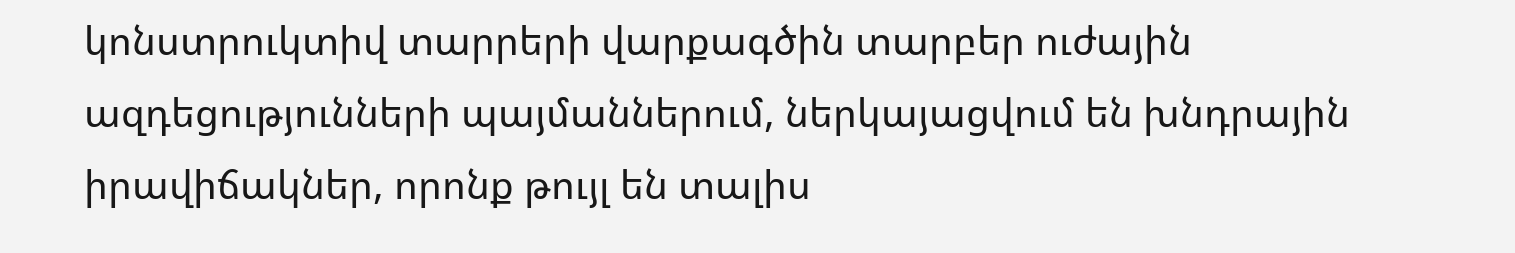կոնստրուկտիվ տարրերի վարքագծին տարբեր ուժային ազդեցությունների պայմաններում, ներկայացվում են խնդրային իրավիճակներ, որոնք թույլ են տալիս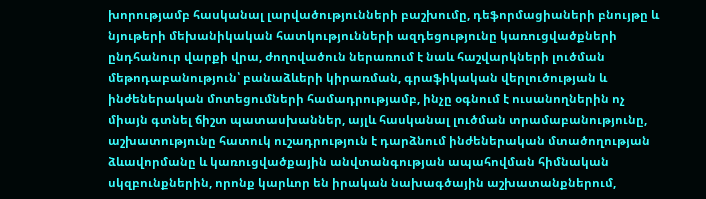խորությամբ հասկանալ լարվածությունների բաշխումը, դեֆորմացիաների բնույթը և նյութերի մեխանիկական հատկությունների ազդեցությունը կառուցվածքների ընդհանուր վարքի վրա, ժողովածուն ներառում է նաև հաշվարկների լուծման մեթոդաբանություն՝ բանաձևերի կիրառման, գրաֆիկական վերլուծության և ինժեներական մոտեցումների համադրությամբ, ինչը օգնում է ուսանողներին ոչ միայն գտնել ճիշտ պատասխաններ, այլև հասկանալ լուծման տրամաբանությունը, աշխատությունը հատուկ ուշադրություն է դարձնում ինժեներական մտածողության ձևավորմանը և կառուցվածքային անվտանգության ապահովման հիմնական սկզբունքներին, որոնք կարևոր են իրական նախագծային աշխատանքներում,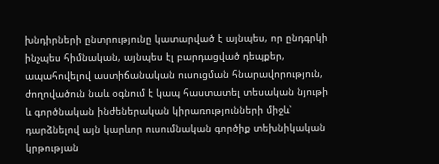խնդիրների ընտրությունը կատարված է այնպես, որ ընդգրկի ինչպես հիմնական, այնպես էլ բարդացված դեպքեր, ապահովելով աստիճանական ուսուցման հնարավորություն, ժողովածուն նաև օգնում է կապ հաստատել տեսական նյութի և գործնական ինժեներական կիրառությունների միջև՝ դարձնելով այն կարևոր ուսումնական գործիք տեխնիկական կրթության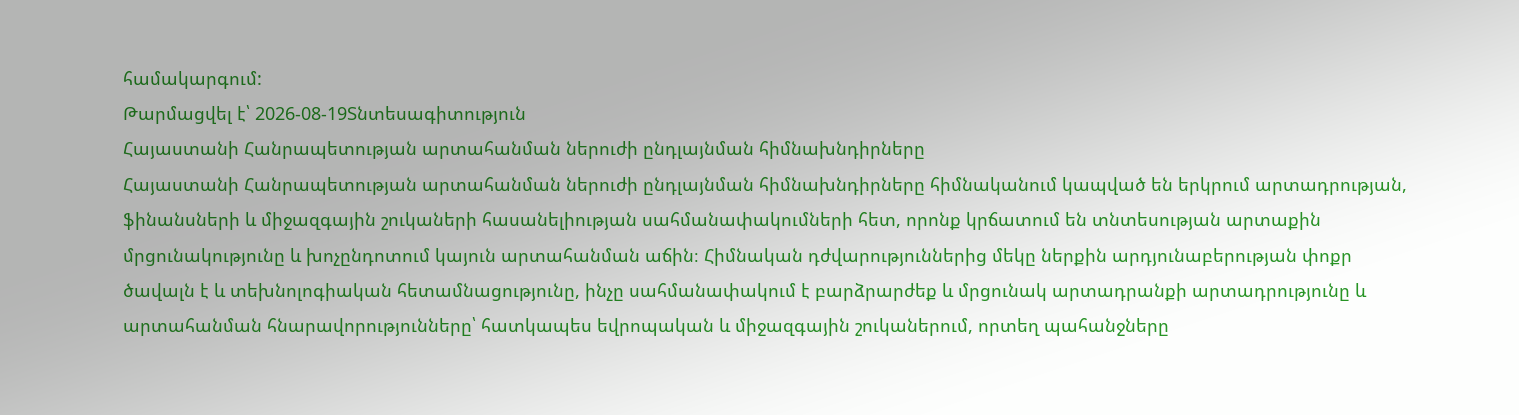համակարգում:
Թարմացվել է՝ 2026-08-19Տնտեսագիտություն
Հայաստանի Հանրապետության արտահանման ներուժի ընդլայնման հիմնախնդիրները
Հայաստանի Հանրապետության արտահանման ներուժի ընդլայնման հիմնախնդիրները հիմնականում կապված են երկրում արտադրության, ֆինանսների և միջազգային շուկաների հասանելիության սահմանափակումների հետ, որոնք կրճատում են տնտեսության արտաքին մրցունակությունը և խոչընդոտում կայուն արտահանման աճին։ Հիմնական դժվարություններից մեկը ներքին արդյունաբերության փոքր ծավալն է և տեխնոլոգիական հետամնացությունը, ինչը սահմանափակում է բարձրարժեք և մրցունակ արտադրանքի արտադրությունը և արտահանման հնարավորությունները՝ հատկապես եվրոպական և միջազգային շուկաներում, որտեղ պահանջները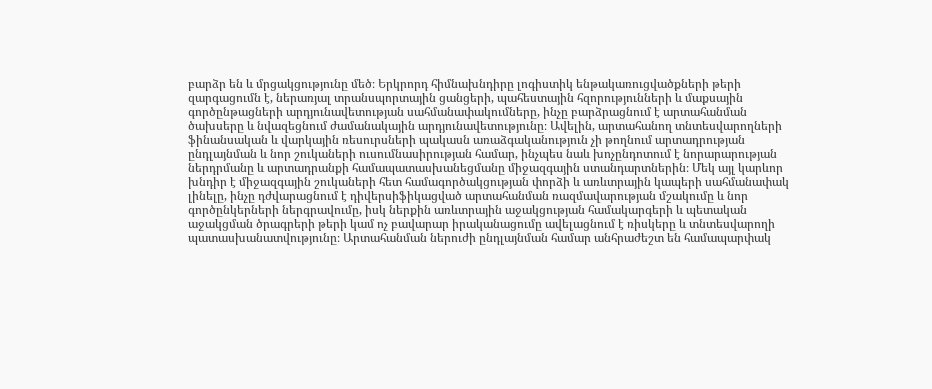բարձր են և մրցակցությունը մեծ։ Երկրորդ հիմնախնդիրը լոգիստիկ ենթակառուցվածքների թերի զարգացումն է, ներառյալ տրանսպորտային ցանցերի, պահեստային հզորությունների և մաքսային գործընթացների արդյունավետության սահմանափակումները, ինչը բարձրացնում է արտահանման ծախսերը և նվազեցնում ժամանակային արդյունավետությունը։ Ավելին, արտահանող տնտեսվարողների ֆինանսական և վարկային ռեսուրսների պակասն առաձգականություն չի թողնում արտադրության ընդլայնման և նոր շուկաների ուսումնասիրության համար, ինչպես նաև խոչընդոտում է նորարարության ներդրմանը և արտադրանքի համապատասխանեցմանը միջազգային ստանդարտներին։ Մեկ այլ կարևոր խնդիր է միջազգային շուկաների հետ համագործակցության փորձի և առևտրային կապերի սահմանափակ լինելը, ինչը դժվարացնում է դիվերսիֆիկացված արտահանման ռազմավարության մշակումը և նոր գործընկերների ներգրավումը, իսկ ներքին առևտրային աջակցության համակարգերի և պետական աջակցման ծրագրերի թերի կամ ոչ բավարար իրականացումը ավելացնում է ռիսկերը և տնտեսվարողի պատասխանատվությունը։ Արտահանման ներուժի ընդլայնման համար անհրաժեշտ են համապարփակ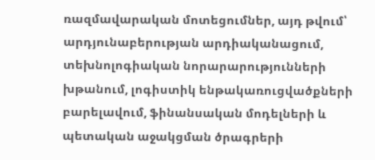ռազմավարական մոտեցումներ, այդ թվում՝ արդյունաբերության արդիականացում, տեխնոլոգիական նորարարությունների խթանում, լոգիստիկ ենթակառուցվածքների բարելավում, ֆինանսական մոդելների և պետական աջակցման ծրագրերի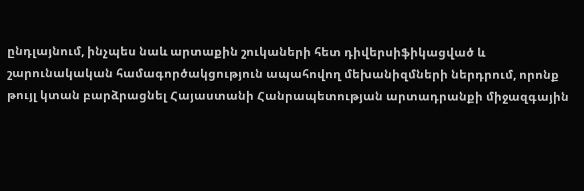ընդլայնում, ինչպես նաև արտաքին շուկաների հետ դիվերսիֆիկացված և շարունակական համագործակցություն ապահովող մեխանիզմների ներդրում, որոնք թույլ կտան բարձրացնել Հայաստանի Հանրապետության արտադրանքի միջազգային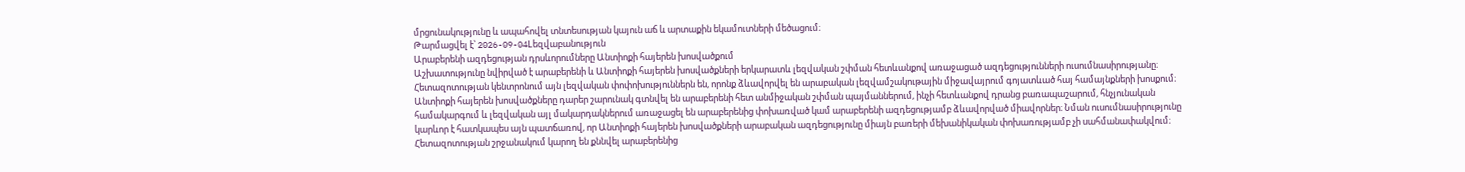մրցունակությունը և ապահովել տնտեսության կայուն աճ և արտաքին եկամուտների մեծացում։
Թարմացվել է՝ 2026-09-04Lեզվաբանություն
Արաբերենի ազդեցության դրսևորումները Անտիոքի հայերեն խոսվածքում
Աշխատությունը նվիրված է արաբերենի և Անտիոքի հայերեն խոսվածքների երկարատև լեզվական շփման հետևանքով առաջացած ազդեցությունների ուսումնասիրությանը։ Հետազոտության կենտրոնում այն լեզվական փոփոխություններն են, որոնք ձևավորվել են արաբական լեզվամշակութային միջավայրում գոյատևած հայ համայնքների խոսքում։ Անտիոքի հայերեն խոսվածքները դարեր շարունակ գտնվել են արաբերենի հետ անմիջական շփման պայմաններում, ինչի հետևանքով դրանց բառապաշարում, հնչյունական համակարգում և լեզվական այլ մակարդակներում առաջացել են արաբերենից փոխառված կամ արաբերենի ազդեցությամբ ձևավորված միավորներ։ Նման ուսումնասիրությունը կարևոր է հատկապես այն պատճառով, որ Անտիոքի հայերեն խոսվածքների արաբական ազդեցությունը միայն բառերի մեխանիկական փոխառությամբ չի սահմանափակվում։ Հետազոտության շրջանակում կարող են քննվել արաբերենից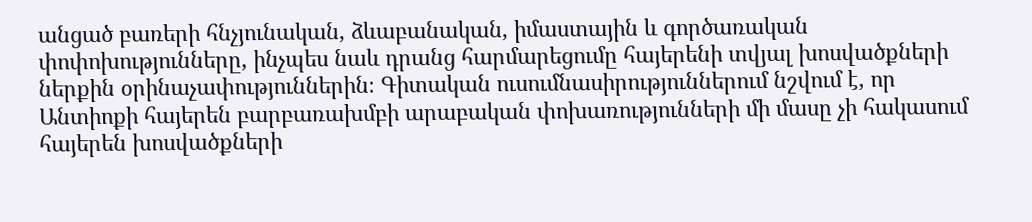անցած բառերի հնչյունական, ձևաբանական, իմաստային և գործառական փոփոխությունները, ինչպես նաև դրանց հարմարեցումը հայերենի տվյալ խոսվածքների ներքին օրինաչափություններին։ Գիտական ուսումնասիրություններում նշվում է, որ Անտիոքի հայերեն բարբառախմբի արաբական փոխառությունների մի մասը չի հակասում հայերեն խոսվածքների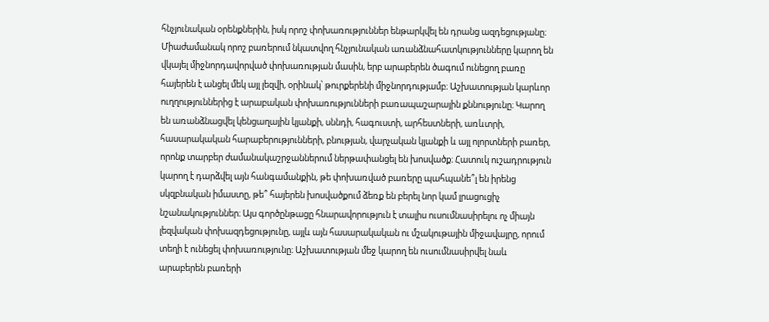հնչյունական օրենքներին, իսկ որոշ փոխառություններ ենթարկվել են դրանց ազդեցությանը։ Միաժամանակ որոշ բառերում նկատվող հնչյունական առանձնահատկությունները կարող են վկայել միջնորդավորված փոխառության մասին, երբ արաբերեն ծագում ունեցող բառը հայերեն է անցել մեկ այլ լեզվի, օրինակ՝ թուրքերենի միջնորդությամբ։ Աշխատության կարևոր ուղղություններից է արաբական փոխառությունների բառապաշարային քննությունը։ Կարող են առանձնացվել կենցաղային կյանքի, սննդի, հագուստի, արհեստների, առևտրի, հասարակական հարաբերությունների, բնության, վարչական կյանքի և այլ ոլորտների բառեր, որոնք տարբեր ժամանակաշրջաններում ներթափանցել են խոսվածք։ Հատուկ ուշադրություն կարող է դարձվել այն հանգամանքին, թե փոխառված բառերը պահպանե՞լ են իրենց սկզբնական իմաստը, թե՞ հայերեն խոսվածքում ձեռք են բերել նոր կամ լրացուցիչ նշանակություններ։ Այս գործընթացը հնարավորություն է տալիս ուսումնասիրելու ոչ միայն լեզվական փոխազդեցությունը, այլև այն հասարակական ու մշակութային միջավայրը, որում տեղի է ունեցել փոխառությունը։ Աշխատության մեջ կարող են ուսումնասիրվել նաև արաբերեն բառերի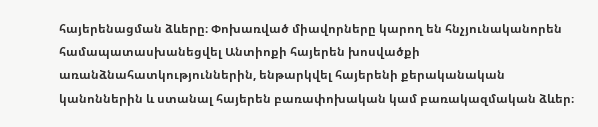հայերենացման ձևերը։ Փոխառված միավորները կարող են հնչյունականորեն համապատասխանեցվել Անտիոքի հայերեն խոսվածքի առանձնահատկություններին, ենթարկվել հայերենի քերականական կանոններին և ստանալ հայերեն բառափոխական կամ բառակազմական ձևեր։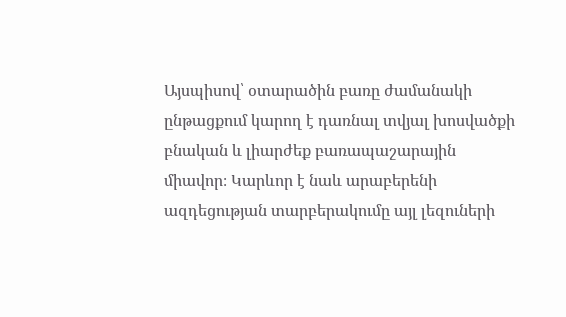Այսպիսով՝ օտարածին բառը ժամանակի ընթացքում կարող է դառնալ տվյալ խոսվածքի բնական և լիարժեք բառապաշարային միավոր։ Կարևոր է նաև արաբերենի ազդեցության տարբերակումը այլ լեզուների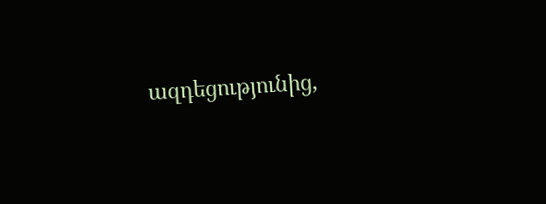ազդեցությունից,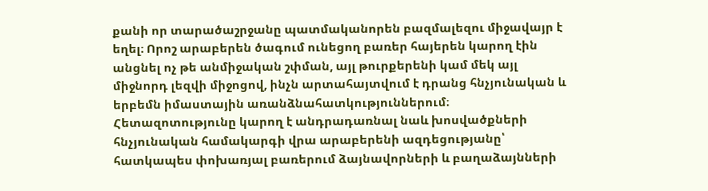քանի որ տարածաշրջանը պատմականորեն բազմալեզու միջավայր է եղել։ Որոշ արաբերեն ծագում ունեցող բառեր հայերեն կարող էին անցնել ոչ թե անմիջական շփման, այլ թուրքերենի կամ մեկ այլ միջնորդ լեզվի միջոցով, ինչն արտահայտվում է դրանց հնչյունական և երբեմն իմաստային առանձնահատկություններում։ Հետազոտությունը կարող է անդրադառնալ նաև խոսվածքների հնչյունական համակարգի վրա արաբերենի ազդեցությանը՝ հատկապես փոխառյալ բառերում ձայնավորների և բաղաձայնների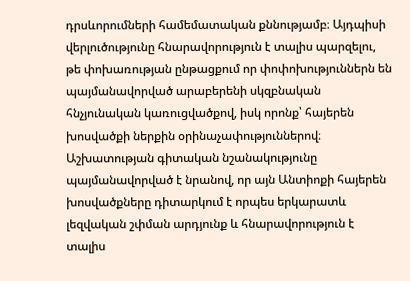դրսևորումների համեմատական քննությամբ։ Այդպիսի վերլուծությունը հնարավորություն է տալիս պարզելու, թե փոխառության ընթացքում որ փոփոխություններն են պայմանավորված արաբերենի սկզբնական հնչյունական կառուցվածքով, իսկ որոնք՝ հայերեն խոսվածքի ներքին օրինաչափություններով։ Աշխատության գիտական նշանակությունը պայմանավորված է նրանով, որ այն Անտիոքի հայերեն խոսվածքները դիտարկում է որպես երկարատև լեզվական շփման արդյունք և հնարավորություն է տալիս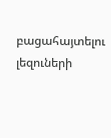բացահայտելու լեզուների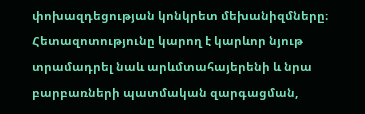փոխազդեցության կոնկրետ մեխանիզմները։ Հետազոտությունը կարող է կարևոր նյութ տրամադրել նաև արևմտահայերենի և նրա բարբառների պատմական զարգացման,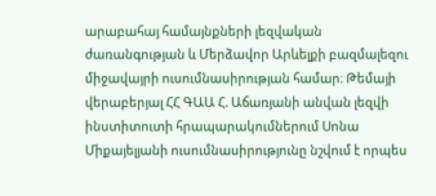արաբահայ համայնքների լեզվական ժառանգության և Մերձավոր Արևելքի բազմալեզու միջավայրի ուսումնասիրության համար։ Թեմայի վերաբերյալ ՀՀ ԳԱԱ Հ. Աճառյանի անվան լեզվի ինստիտուտի հրապարակումներում Սոնա Միքայելյանի ուսումնասիրությունը նշվում է որպես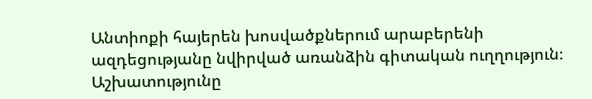Անտիոքի հայերեն խոսվածքներում արաբերենի ազդեցությանը նվիրված առանձին գիտական ուղղություն։ Աշխատությունը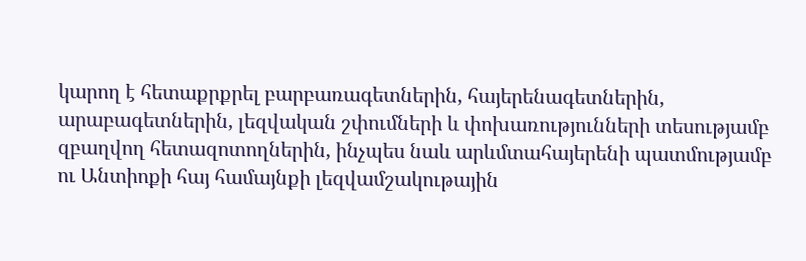կարող է հետաքրքրել բարբառագետներին, հայերենագետներին, արաբագետներին, լեզվական շփումների և փոխառությունների տեսությամբ զբաղվող հետազոտողներին, ինչպես նաև արևմտահայերենի պատմությամբ ու Անտիոքի հայ համայնքի լեզվամշակութային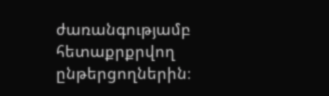ժառանգությամբ հետաքրքրվող ընթերցողներին։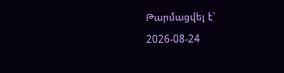Թարմացվել է՝ 2026-08-24